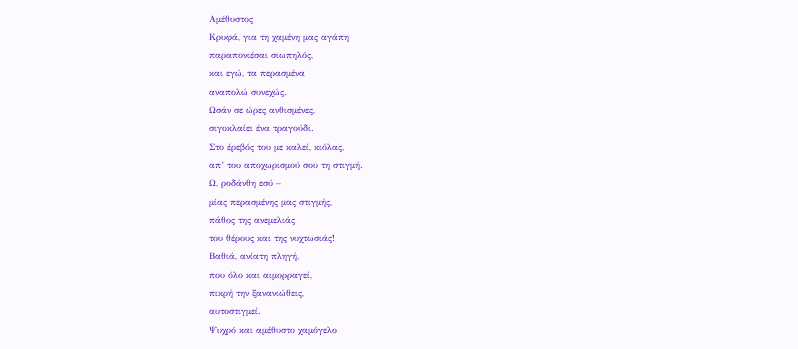Aμέθυστος
Κρυφά, για τη χαμένη μας αγάπη
παραπονιέσαι σιωπηλός,
και εγώ, τα περασμένα
αναπολώ συνεχώς.
Ωσάν σε ώρες ανθισμένες,
σιγοκλαίει ένα τραγούδι.
Στο έρεβός του με καλεί, κιόλας,
απ’ του αποχωρισμού σου τη στιγμή.
Ω, ροδάνθη εσύ –
μίας περασμένης μας στιγμής,
πάθος της ανεμελιάς
του θέρους και της νυχτωσιάς!
Βαθιά, ανίατη πληγή,
που όλο και αιμορραγεί,
πικρή την ξανανιώθεις,
αυτοστιγμεί.
Ψυχρό και αμέθυστο χαμόγελο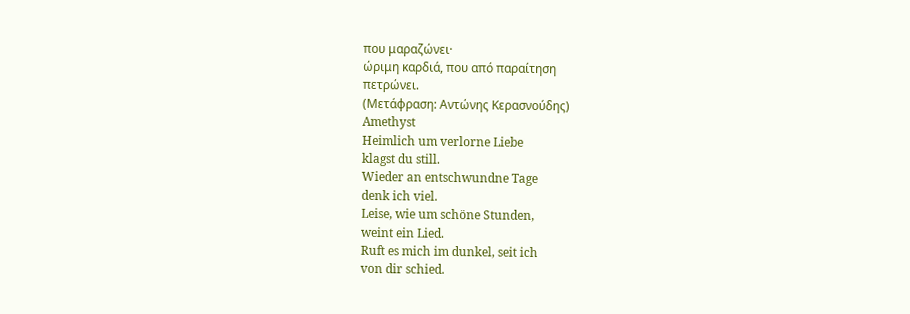που μαραζώνει·
ώριμη καρδιά, που από παραίτηση
πετρώνει.
(Μετάφραση: Αντώνης Κερασνούδης)
Amethyst
Heimlich um verlorne Liebe
klagst du still.
Wieder an entschwundne Tage
denk ich viel.
Leise, wie um schöne Stunden,
weint ein Lied.
Ruft es mich im dunkel, seit ich
von dir schied.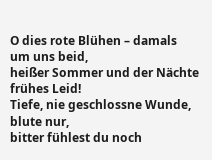O dies rote Blühen – damals
um uns beid,
heißer Sommer und der Nächte
frühes Leid!
Tiefe, nie geschlossne Wunde,
blute nur,
bitter fühlest du noch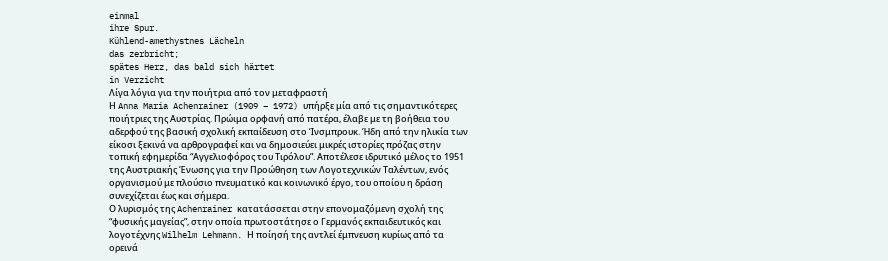einmal
ihre Spur.
Kühlend-amethystnes Lächeln
das zerbricht;
spätes Herz, das bald sich härtet
in Verzicht
Λίγα λόγια για την ποιήτρια από τον μεταφραστή
Η Anna Maria Achenrainer (1909 – 1972) υπήρξε μία από τις σημαντικότερες ποιήτριες της Αυστρίας. Πρώιμα ορφανή από πατέρα, έλαβε με τη βοήθεια του αδερφού της βασική σχολική εκπαίδευση στο Ίνσμπρουκ. Ήδη από την ηλικία των είκοσι ξεκινά να αρθρογραφεί και να δημοσιεύει μικρές ιστορίες πρόζας στην τοπική εφημερίδα “Αγγελιοφόρος του Τιρόλου”. Αποτέλεσε ιδρυτικό μέλος το 1951 της Αυστριακής Ένωσης για την Προώθηση των Λογοτεχνικών Ταλέντων, ενός οργανισμού με πλούσιο πνευματικό και κοινωνικό έργο, του οποίου η δράση συνεχίζεται έως και σήμερα.
Ο λυρισμός της Achenrainer κατατάσσεται στην επονομαζόμενη σχολή της “φυσικής μαγείας”, στην οποία πρωτοστάτησε ο Γερμανός εκπαιδευτικός και λογοτέχνης Wilhelm Lehmann. Η ποίησή της αντλεί έμπνευση κυρίως από τα ορεινά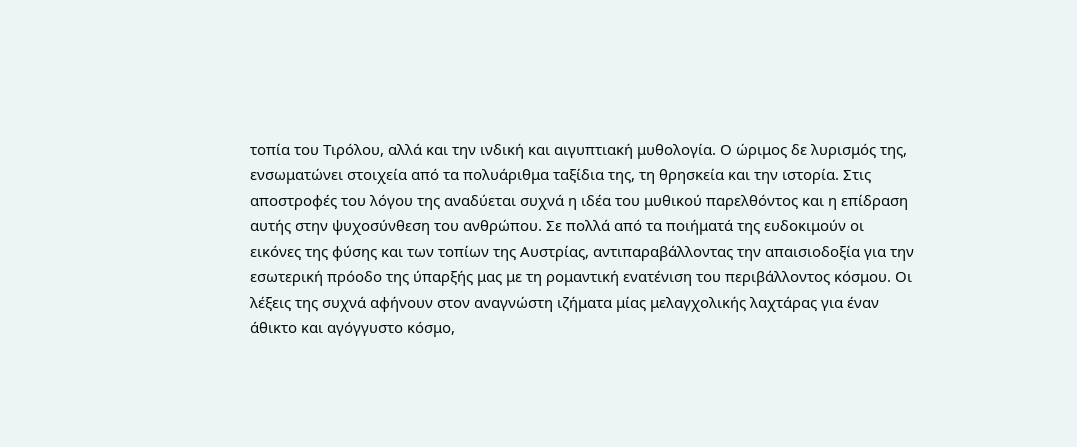τοπία του Τιρόλου, αλλά και την ινδική και αιγυπτιακή μυθολογία. Ο ώριμος δε λυρισμός της, ενσωματώνει στοιχεία από τα πολυάριθμα ταξίδια της, τη θρησκεία και την ιστορία. Στις αποστροφές του λόγου της αναδύεται συχνά η ιδέα του μυθικού παρελθόντος και η επίδραση αυτής στην ψυχοσύνθεση του ανθρώπου. Σε πολλά από τα ποιήματά της ευδοκιμούν οι εικόνες της φύσης και των τοπίων της Αυστρίας, αντιπαραβάλλοντας την απαισιοδοξία για την εσωτερική πρόοδο της ύπαρξής μας με τη ρομαντική ενατένιση του περιβάλλοντος κόσμου. Οι λέξεις της συχνά αφήνουν στον αναγνώστη ιζήματα μίας μελαγχολικής λαχτάρας για έναν άθικτο και αγόγγυστο κόσμο,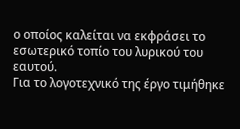ο οποίος καλείται να εκφράσει το εσωτερικό τοπίο του λυρικού του εαυτού.
Για το λογοτεχνικό της έργο τιμήθηκε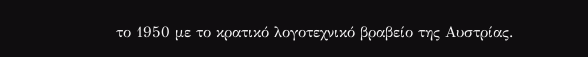το 1950 με το κρατικό λογοτεχνικό βραβείο της Αυστρίας.